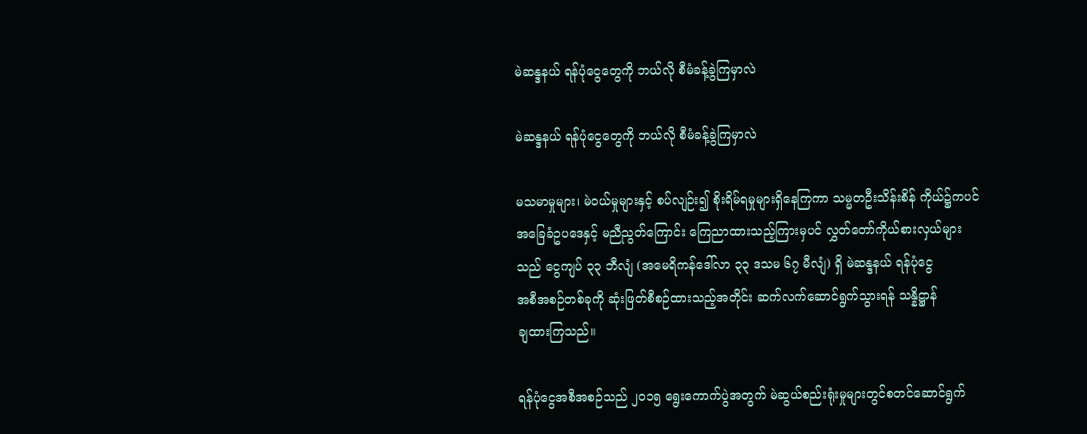မဲဆန္ဒနယ် ရန်ပုံငွေတွေကို ဘယ်လို စီမံခန့်ခွဲကြမှာလဲ

မဲဆန္ဒနယ် ရန်ပုံငွေတွေကို ဘယ်လို စီမံခန့်ခွဲကြမှာလဲ

မသမာမှုများ၊ မဲဝယ်မှုများနှင့် စပ်လျဉ်း၍ စိုးရိမ်ရမှုများရှိနေကြကာ သမ္မတဦးသိန်းစိန် ကိုယ်၌ကပင်
အခြေခံဥပဒေနှင့် မညီညွတ်ကြောင်း ကြေညာထားသည့်ကြားမှပင် လွှတ်တော်ကိုယ်စားလှယ်များ
သည် ငွေကျပ် ၃၃ ဘီလျံ (အမေရိကန်ဒေါ်လာ ၃၃ ဒသမ ၆၇ မီလျံ) ရှိ မဲဆန္ဒနယ် ရန်ပုံငွေ
အစီအစဉ်တစ်ခုကို ဆုံးဖြတ်စီစဉ်ထားသည့်အတိုင်း ဆက်လက်ဆောင်ရွက်သွားရန် သန္နိဋ္ဌာန်
ချထားကြသည်။

ရန်ပုံငွေအစီအစဉ်သည် ၂၀၁၅ ရွေးကောက်ပွဲအတွက် မဲဆွယ်စည်းရုံးမှုများတွင်စတင်ဆောင်ရွက်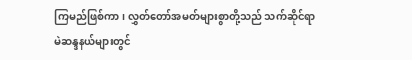ကြမည်ဖြစ်ကာ၊ လွှတ်တော်အမတ်များစွာတို့သည် သက်ဆိုင်ရာ မဲဆန္ဒနယ်များတွင်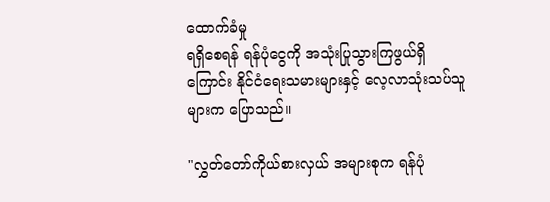ထောက်ခံမှု
ရရှိစေရန် ရန်ပုံငွေကို အသုံးပြုသွားကြဖွယ်ရှိကြောင်း နိုင်ငံရေးသမားများနှင့် လေ့လာသုံးသပ်သူ
များက ပြောသည်။

"လွှတ်တော်ကိုယ်စားလှယ် အများစုက ရန်ပုံ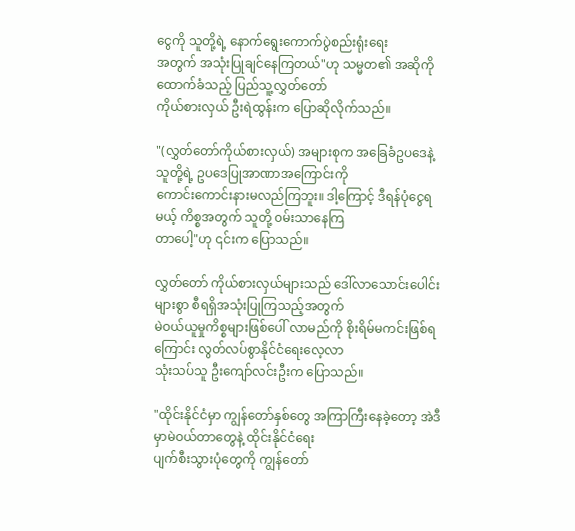ငွေကို သူတို့ရဲ့ နောက်ရွေးကောက်ပွဲစည်းရုံးရေး
အတွက် အသုံးပြုချင်နေကြတယ်"ဟု သမ္မတ၏ အဆိုကိုထောက်ခံသည့် ပြည်သူ့လွှတ်တော်
ကိုယ်စားလှယ် ဦးရဲထွန်းက ပြောဆိုလိုက်သည်။

"(လွှတ်တော်ကိုယ်စားလှယ်) အများစုက အခြေခံဥပဒေနဲ့ သူတို့ရဲ့ ဥပဒေပြုအာဏာအကြောင်းကို
ကောင်းကောင်းနားမလည်ကြဘူး။ ဒါ့ကြောင့် ဒီရန်ပုံငွေရမယ့် ကိစ္စအတွက် သူတို့ ၀မ်းသာနေကြ
တာပေါ့"ဟု ၎င်းက ပြောသည်။

လွှတ်တော် ကိုယ်စားလှယ်များသည် ဒေါ်လာသောင်းပေါင်းများစွာ စီရရှိအသုံးပြုကြသည့်အတွက်
မဲဝယ်ယူမှုကိစ္စများဖြစ်ပေါ် လာမည်ကို စိုးရိမ်မကင်းဖြစ်ရကြောင်း လွတ်လပ်စွာနိုင်ငံရေးလေ့လာ
သုံးသပ်သူ ဦးကျော်လင်းဦးက ပြောသည်။

"ထိုင်းနိုင်ငံမှာ ကျွန်တော်နှစ်တွေ အကြာကြီးနေခဲ့တော့ အဲဒီမှာမဲဝယ်တာတွေနဲ့ ထိုင်းနိုင်ငံရေး
ပျက်စီးသွားပုံတွေကို ကျွန်တော်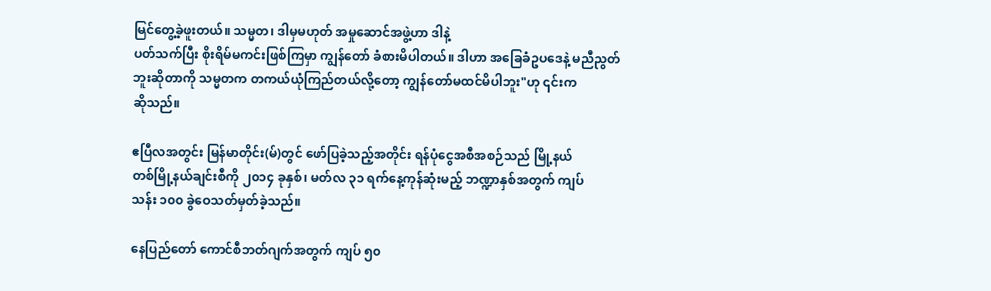မြင်တွေ့ခဲ့ဖူးတယ်။ သမ္မတ၊ ဒါမှမဟုတ် အမှုဆောင်အဖွဲ့ဟာ ဒါနဲ့
ပတ်သက်ပြီး စိုးရိမ်မကင်းဖြစ်ကြမှာ ကျွန်တော် ခံစားမိပါတယ်။ ဒါဟာ အခြေခံဥပဒေနဲ့ မညီညွတ်
ဘူးဆိုတာကို သမ္မတက တကယ်ယုံကြည်တယ်လို့တော့ ကျွန်တော်မထင်မိပါဘူး"ဟု ၎င်းက
ဆိုသည်။

ဧပြီလအတွင်း မြန်မာတိုင်း(မ်)တွင် ဖော်ပြခဲ့သည့်အတိုင်း ရန်ပုံငွေအစီအစဉ်သည် မြို့နယ်
တစ်မြို့နယ်ချင်းစီကို ၂၀၁၄ ခုနှစ်၊ မတ်လ ၃၁ ရက်နေ့ကုန်ဆုံးမည့် ဘဏ္ဍာနှစ်အတွက် ကျပ်
သန်း ၁၀၀ ခွဲဝေသတ်မှတ်ခဲ့သည်။

နေပြည်တော် ကောင်စီဘတ်ဂျက်အတွက် ကျပ် ၅၀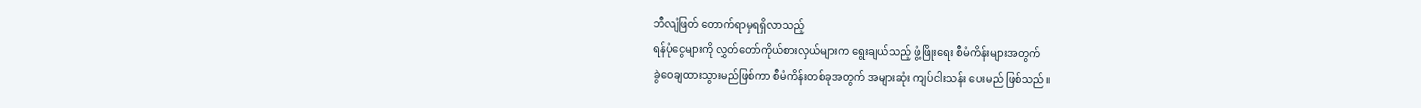ဘီလျံဖြတ် တောက်ရာမှရရှိလာသည့်
ရန်ပုံငွေများကို လွှတ်တော်ကိုယ်စားလှယ်များက ရွေးချယ်သည့် ဖွံ့ဖြိုးရေး စီမံကိန်းများအတွက်
ခွဲဝေချထားသွားမည်ဖြစ်ကာ စီမံကိန်းတစ်ခုအတွက် အများဆုံး ကျပ်ငါးသန်း ပေးမည် ဖြစ်သည်။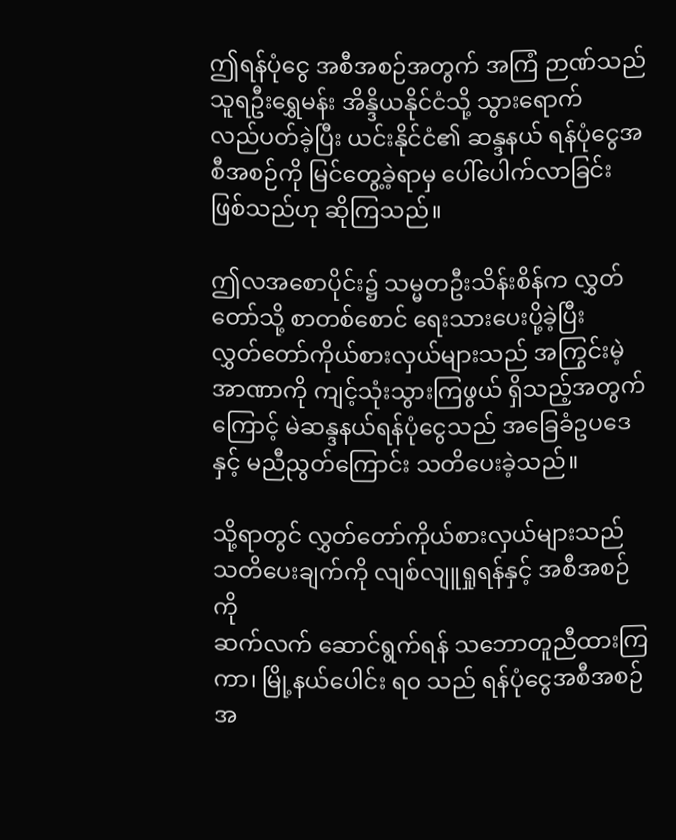ဤရန်ပုံငွေ အစီအစဉ်အတွက် အကြံ ဉာဏ်သည် သူရဦးရွှေမန်း အိန္ဒိယနိုင်ငံသို့ သွားရောက်
လည်ပတ်ခဲ့ပြီး ယင်းနိုင်ငံ၏ ဆန္ဒနယ် ရန်ပုံငွေအစီအစဉ်ကို မြင်တွေ့ခဲ့ရာမှ ပေါ်ပေါက်လာခြင်း
ဖြစ်သည်ဟု ဆိုကြသည်။

ဤလအစောပိုင်း၌ သမ္မတဦးသိန်းစိန်က လွှတ်တော်သို့ စာတစ်စောင် ရေးသားပေးပို့ခဲ့ပြီး
လွှတ်တော်ကိုယ်စားလှယ်များသည် အကြွင်းမဲ့အာဏာကို ကျင့်သုံးသွားကြဖွယ် ရှိသည့်အတွက်
ကြောင့် မဲဆန္ဒနယ်ရန်ပုံငွေသည် အခြေခံဥပဒေနှင့် မညီညွတ်ကြောင်း သတိပေးခဲ့သည်။

သို့ရာတွင် လွှတ်တော်ကိုယ်စားလှယ်များသည် သတိပေးချက်ကို လျစ်လျူရှုရန်နှင့် အစီအစဉ်ကို
ဆက်လက် ဆောင်ရွက်ရန် သဘောတူညီထားကြကာ၊ မြို့နယ်ပေါင်း ရ၀ သည် ရန်ပုံငွေအစီအစဉ်
အ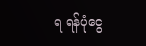ရ ရန်ပုံငွေ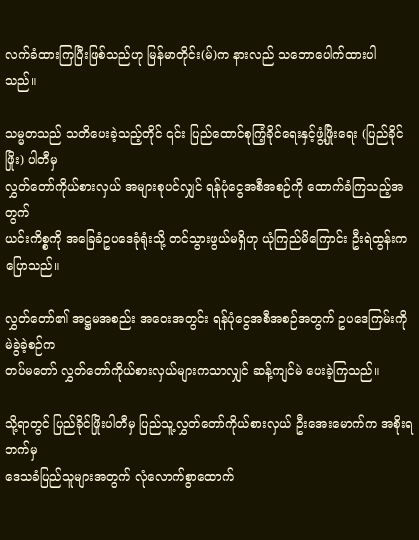လက်ခံထားကြပြီးဖြစ်သည်ဟု မြန်မာတိုင်း(မ်)က နားလည် သဘောပေါက်ထားပါ
သည်။

သမ္မတသည် သတိပေးခဲ့သည့်တိုင် ၎င်း ပြည်ထောင်စုကြံ့ခိုင်ရေးနှင့်ဖွံ့ဖြိုးရေး (ပြည်ခိုင်ဖြိုး) ပါတီမှ
လွှတ်တော်ကိုယ်စားလှယ် အများစုပင်လျှင် ရန်ပုံငွေအစီအစဉ်ကို ထောက်ခံကြသည့်အတွက်
ယင်းကိစ္စကို အခြေခံဥပဒေခုံရုံးသို့ တင်သွားဖွယ်မရှိဟု ယုံကြည်မိကြောင်း ဦးရဲထွန်းက ပြောသည်။

လွှတ်တော်၏ အဋ္ဌမအစည်း အဝေးအတွင်း ရန်ပုံငွေအစီအစဉ်အတွက် ဥပဒေကြမ်းကို မဲခွဲခဲ့စဉ်က
တပ်မတော် လွှတ်တော်ကိုယ်စားလှယ်များကသာလျှင် ဆန့်ကျင်မဲ ပေးခဲ့ကြသည်။

သို့ရာတွင် ပြည်ခိုင်ဖြိုးပါတီမှ ပြည်သူ့လွှတ်တော်ကိုယ်စားလှယ် ဦးအေးမောက်က အစိုးရဘက်မှ
ဒေသခံပြည်သူများအတွက် လုံလောက်စွာထောက်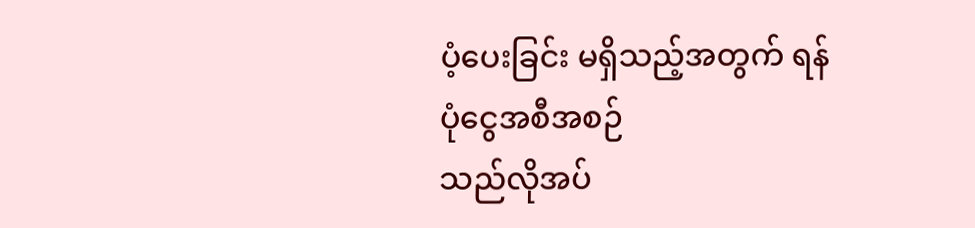ပံ့ပေးခြင်း မရှိသည့်အတွက် ရန်ပုံငွေအစီအစဉ်
သည်လိုအပ်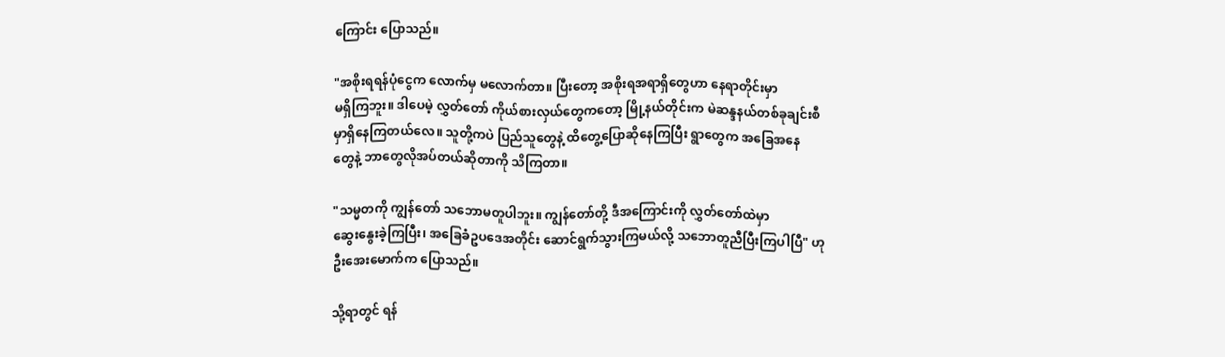ကြောင်း ပြောသည်။

"အစိုးရရန်ပုံငွေက လောက်မှ မလောက်တာ။ ပြီးတော့ အစိုးရအရာရှိတွေဟာ နေရာတိုင်းမှာ
မရှိကြဘူး။ ဒါပေမဲ့ လွှတ်တော် ကိုယ်စားလှယ်တွေကတော့ မြို့နယ်တိုင်းက မဲဆန္ဒနယ်တစ်ခုချင်းစီ
မှာရှိနေကြတယ်လေ။ သူတို့ကပဲ ပြည်သူတွေနဲ့ ထိတွေ့ပြောဆိုနေကြပြီး ရွာတွေက အခြေအနေ
တွေနဲ့ ဘာတွေလိုအပ်တယ်ဆိုတာကို သိကြတာ။

"သမ္မတကို ကျွန်တော် သဘောမတူပါဘူး။ ကျွန်တော်တို့ ဒီအကြောင်းကို လွှတ်တော်ထဲမှာ
ဆွေးနွေးခဲ့ကြပြီး၊ အခြေခံဥပဒေအတိုင်း ဆောင်ရွက်သွားကြမယ်လို့ သဘောတူညီပြီးကြပါပြီ" ဟု
ဦးအေးမောက်က ပြောသည်။

သို့ရာတွင် ရန်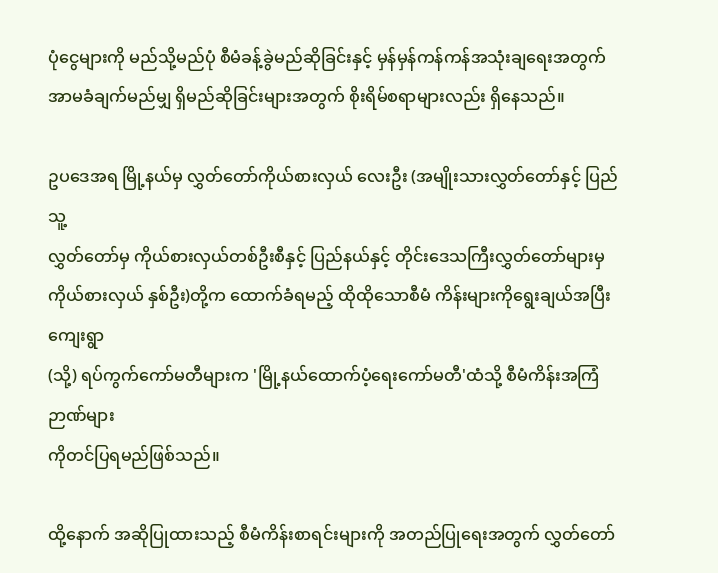ပုံငွေများကို မည်သို့မည်ပုံ စီမံခန့်ခွဲမည်ဆိုခြင်းနှင့် မှန်မှန်ကန်ကန်အသုံးချရေးအတွက်
အာမခံချက်မည်မျှ ရှိမည်ဆိုခြင်းများအတွက် စိုးရိမ်စရာများလည်း ရှိနေသည်။

ဥပဒေအရ မြို့နယ်မှ လွှတ်တော်ကိုယ်စားလှယ် လေးဦး (အမျိုးသားလွှတ်တော်နှင့် ပြည်သူ့
လွှတ်တော်မှ ကိုယ်စားလှယ်တစ်ဦးစီနှင့် ပြည်နယ်နှင့် တိုင်းဒေသကြီးလွှတ်တော်များမှ
ကိုယ်စားလှယ် နှစ်ဦး)တို့က ထောက်ခံရမည့် ထိုထိုသောစီမံ ကိန်းများကိုရွေးချယ်အပြီး ကျေးရွာ
(သို့) ရပ်ကွက်ကော်မတီများက 'မြို့နယ်ထောက်ပံ့ရေးကော်မတီ'ထံသို့ စီမံကိန်းအကြံဉာဏ်များ
ကိုတင်ပြရမည်ဖြစ်သည်။

ထို့နောက် အဆိုပြုထားသည့် စီမံကိန်းစာရင်းများကို အတည်ပြုရေးအတွက် လွှတ်တော်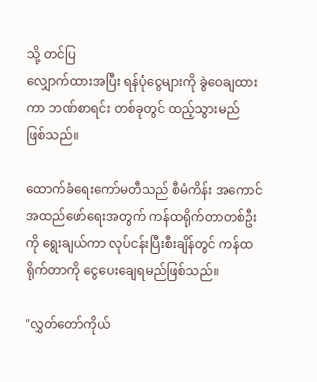သို့ တင်ပြ
လျှောက်ထားအပြီး ရန်ပုံငွေများကို ခွဲဝေချထားကာ ဘဏ်စာရင်း တစ်ခုတွင် ထည့်သွားမည်
ဖြစ်သည်။

ထောက်ခံရေးကော်မတီသည် စီမံကိန်း အကောင်အထည်ဖော်ရေးအတွက် ကန်ထရိုက်တာတစ်ဦး
ကို ရွေးချယ်ကာ လုပ်ငန်းပြီးစီးချိန်တွင် ကန်ထရိုက်တာကို ငွေပေးချေရမည်ဖြစ်သည်။

"လွှတ်တော်ကိုယ်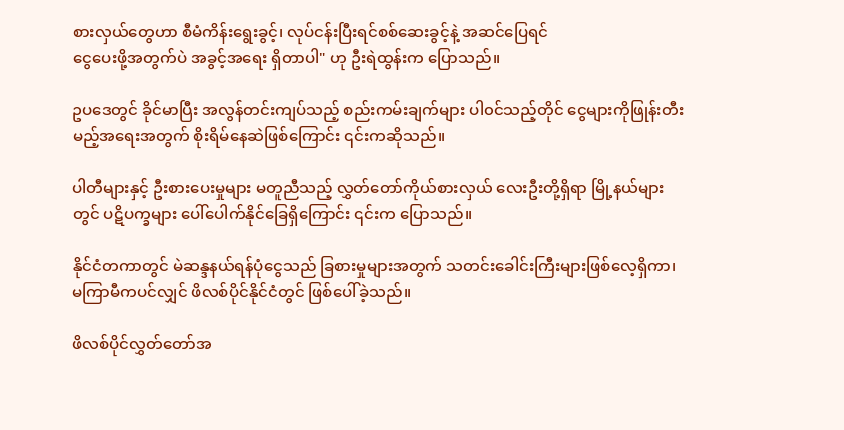စားလှယ်တွေဟာ စီမံကိန်းရွေးခွင့်၊ လုပ်ငန်းပြီးရင်စစ်ဆေးခွင့်နဲ့ အဆင်ပြေရင်
ငွေပေးဖို့အတွက်ပဲ အခွင့်အရေး ရှိတာပါ" ဟု ဦးရဲထွန်းက ပြောသည်။

ဥပဒေတွင် ခိုင်မာပြီး အလွန်တင်းကျပ်သည့် စည်းကမ်းချက်များ ပါ၀င်သည့်တိုင် ငွေများကိုဖြုန်းတီး
မည့်အရေးအတွက် စိုးရိမ်နေဆဲဖြစ်ကြောင်း ၎င်းကဆိုသည်။

ပါတီများနှင့် ဦးစားပေးမှုများ မတူညီသည့် လွှတ်တော်ကိုယ်စားလှယ် လေးဦးတို့ရှိရာ မြို့နယ်များ
တွင် ပဋိပက္ခများ ပေါ်ပေါက်နိုင်ခြေရှိကြောင်း ၎င်းက ပြောသည်။

နိုင်ငံတကာတွင် မဲဆန္ဒနယ်ရန်ပုံငွေသည် ခြစားမှုများအတွက် သတင်းခေါင်းကြီးများဖြစ်လေ့ရှိကာ၊
မကြာမီကပင်လျှင် ဖိလစ်ပိုင်နိုင်ငံတွင် ဖြစ်ပေါ်ခဲ့သည်။

ဖိလစ်ပိုင်လွှတ်တော်အ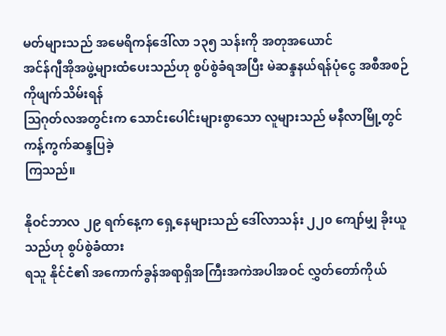မတ်များသည် အမေရိကန်ဒေါ်လာ ၁၃၅ သန်းကို အတုအယောင်
အင်န်ဂျီအိုအဖွဲ့များထံပေးသည်ဟု စွပ်စွဲခံရအပြီး မဲဆန္ဒနယ်ရန်ပုံငွေ အစီအစဉ်ကိုဖျက်သိမ်းရန်
ဩဂုတ်လအတွင်းက သောင်းပေါင်းများစွာသော လူများသည် မနီလာမြို့တွင် ကန့်ကွက်ဆန္ဒပြခဲ့
ကြသည်။

နိုဝင်ဘာလ ၂၉ ရက်နေ့က ရှေ့နေများသည် ဒေါ်လာသန်း ၂၂၀ ကျော်မျှ ခိုးယူသည်ဟု စွပ်စွဲခံထား
ရသူ နိုင်ငံ၏ အကောက်ခွန်အရာရှိအကြီးအကဲအပါအဝင် လွှတ်တော်ကိုယ်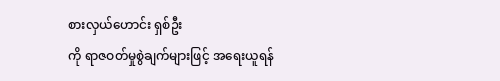စားလှယ်ဟောင်း ရှစ်ဦး
ကို ရာဇဝတ်မှုစွဲချက်များဖြင့် အရေးယူရန်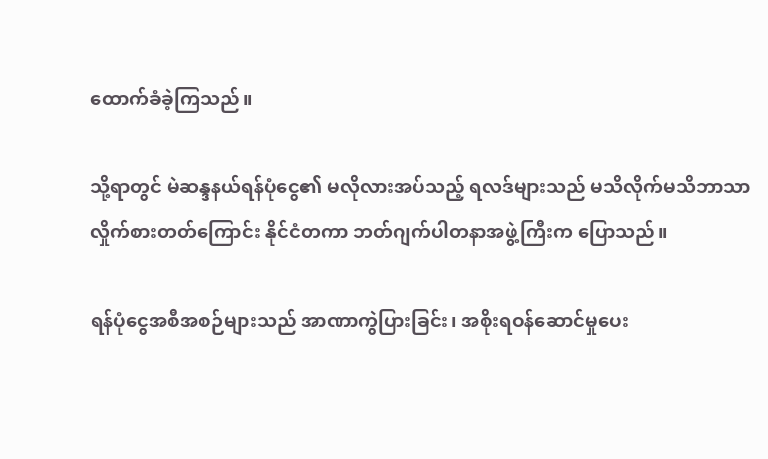ထောက်ခံခဲ့ကြသည်။

သို့ရာတွင် မဲဆန္ဒနယ်ရန်ပုံငွေ၏ မလိုလားအပ်သည့် ရလဒ်များသည် မသိလိုက်မသိဘာသာ
လှိုက်စားတတ်ကြောင်း နိုင်ငံတကာ ဘတ်ဂျက်ပါတနာအဖွဲ့ကြီးက ပြောသည်။

ရန်ပုံငွေအစီအစဉ်များသည် အာဏာကွဲပြားခြင်း၊ အစိုးရဝန်ဆောင်မှုပေး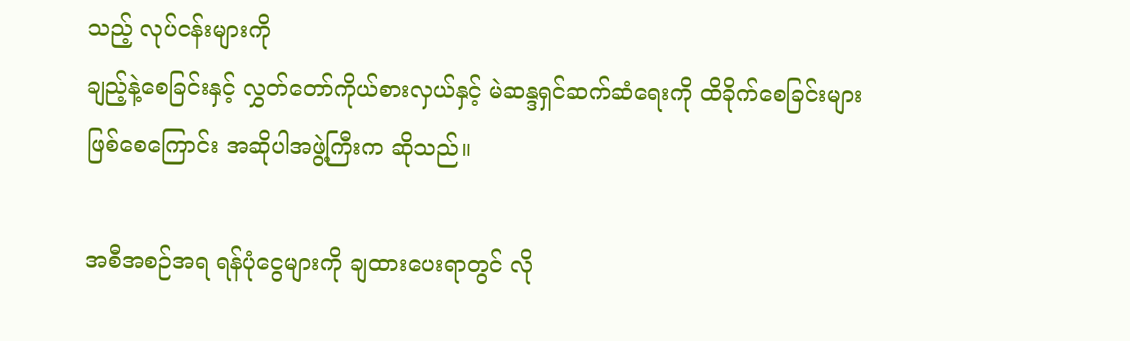သည့် လုပ်ငန်းများကို
ချည့်နဲ့စေခြင်းနှင့် လွှတ်တော်ကိုယ်စားလှယ်နှင့် မဲဆန္ဒရှင်ဆက်ဆံရေးကို ထိခိုက်စေခြင်းများ
ဖြစ်စေကြောင်း အဆိုပါအဖွဲ့ကြီးက ဆိုသည်။

အစီအစဉ်အရ ရန်ပုံငွေများကို ချထားပေးရာတွင် လို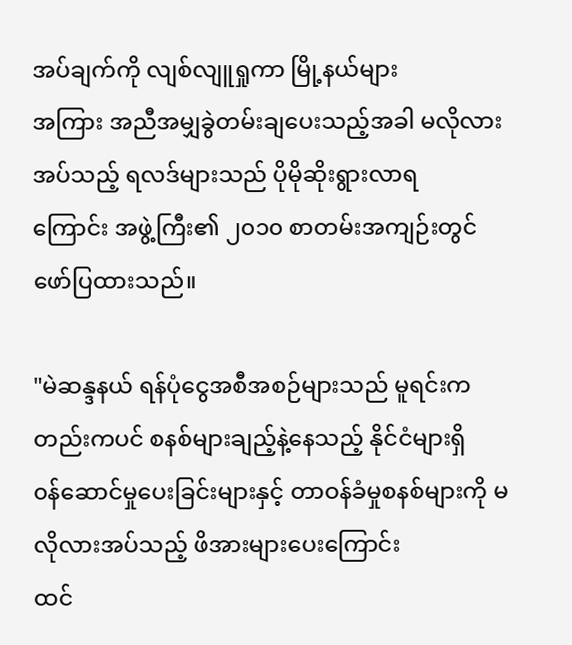အပ်ချက်ကို လျစ်လျူရှုကာ မြို့နယ်များ
အကြား အညီအမျှခွဲတမ်းချပေးသည့်အခါ မလိုလားအပ်သည့် ရလဒ်များသည် ပိုမိုဆိုးရွားလာရ
ကြောင်း အဖွဲ့ကြီး၏ ၂၀၁၀ စာတမ်းအကျဉ်းတွင် ဖော်ပြထားသည်။

"မဲဆန္ဒနယ် ရန်ပုံငွေအစီအစဉ်များသည် မူရင်းကတည်းကပင် စနစ်များချည့်နဲ့နေသည့် နိုင်ငံများရှိ
၀န်ဆောင်မှုပေးခြင်းများနှင့် တာဝန်ခံမှုစနစ်များကို မလိုလားအပ်သည့် ဖိအားများပေးကြောင်း
ထင်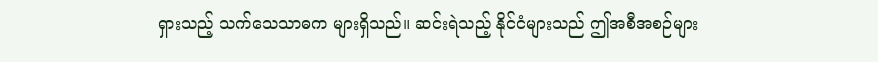ရှားသည့် သက်သေသာဓက များရှိသည်။ ဆင်းရဲသည့် နိုင်ငံများသည် ဤအစီအစဉ်များ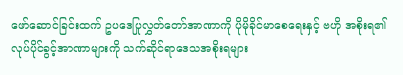ဖော်ဆောင်ခြင်းထက် ဥပဒေပြုလွှတ်တော်အာဏာကို ပိုမိုခိုင်မာစေရေးနှင့် ဗဟို အစိုးရ၏
လုပ်ပိုင်ခွင့်အာဏာများကို သက်ဆိုင်ရာဒေသအစိုးရများ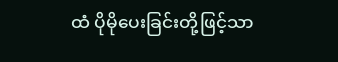ထံ ပိုမိုပေးခြင်းတို့ဖြင့်သာ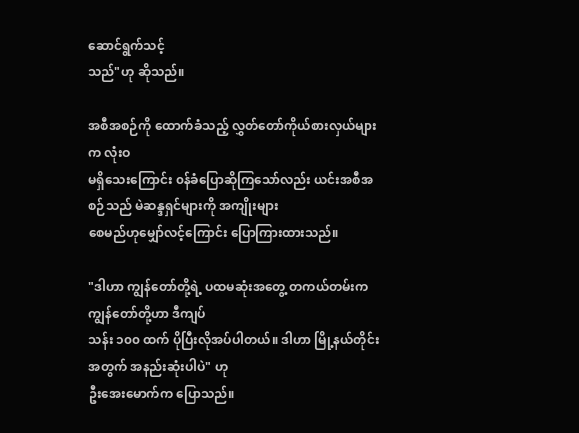ဆောင်ရွက်သင့်
သည်"ဟု ဆိုသည်။

အစီအစဉ်ကို ထောက်ခံသည့် လွှတ်တော်ကိုယ်စားလှယ်များက လုံးဝ
မရှိသေးကြောင်း ၀န်ခံပြောဆိုကြသော်လည်း ယင်းအစီအစဉ်သည် မဲဆန္ဒရှင်များကို အကျိုးများ
စေမည်ဟုမျှော်လင့်ကြောင်း ပြောကြားထားသည်။

"ဒါဟာ ကျွန်တော်တို့ရဲ့ ပထမဆုံးအတွေ့ တကယ်တမ်းက ကျွန်တော်တို့ဟာ ဒီကျပ်
သန်း ၁၀၀ ထက် ပိုပြီးလိုအပ်ပါတယ်။ ဒါဟာ မြို့နယ်တိုင်းအတွက် အနည်းဆုံးပါပဲ" ဟု
ဦးအေးမောက်က ပြောသည်။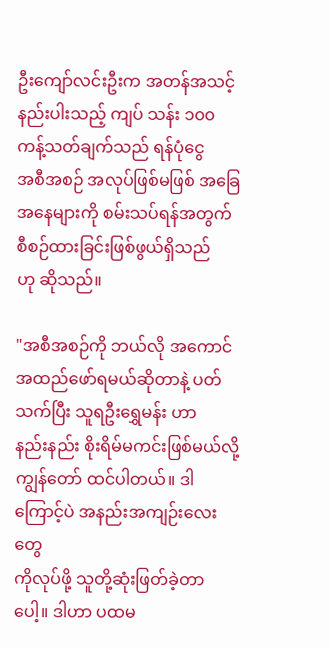ဦးကျော်လင်းဦးက အတန်အသင့်နည်းပါးသည့် ကျပ် သန်း ၁၀၀ ကန့်သတ်ချက်သည် ရန်ပုံငွေ
အစီအစဉ် အလုပ်ဖြစ်မဖြစ် အခြေအနေများကို စမ်းသပ်ရန်အတွက် စီစဉ်ထားခြင်းဖြစ်ဖွယ်ရှိသည်
ဟု ဆိုသည်။

"အစီအစဉ်ကို ဘယ်လို အကောင်အထည်ဖော်ရမယ်ဆိုတာနဲ့ ပတ်သက်ပြီး သူရဦးရွှေမန်း ဟာ
နည်းနည်း စိုးရိမ်မကင်းဖြစ်မယ်လို့ ကျွန်တော် ထင်ပါတယ်။ ဒါကြောင့်ပဲ အနည်းအကျဉ်းလေးတွေ
ကိုလုပ်ဖို့ သူတို့ဆုံးဖြတ်ခဲ့တာပေါ့။ ဒါဟာ ပထမ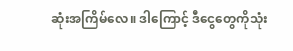ဆုံးအကြိမ်လေ။ ဒါကြောင့် ဒီငွေတွေကိုသုံး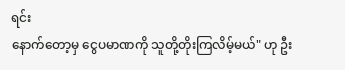ရင်း
နောက်တော့မှ ငွေပမာဏကို သူတို့တိုးကြလိမ့်မယ်" ဟု ဦး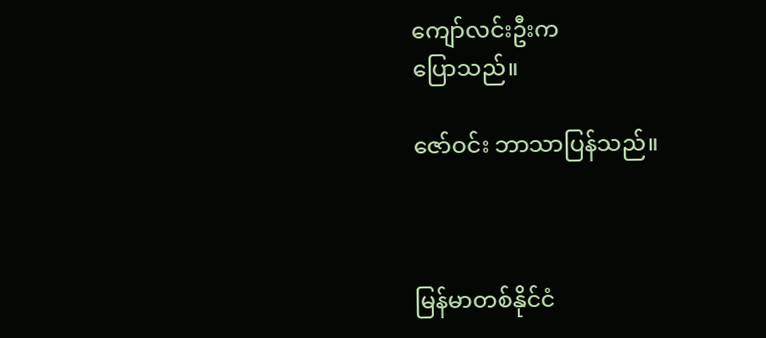ကျော်လင်းဦးက
ပြောသည်။

ဇော်ဝင်း ဘာသာပြန်သည်။



မြန်မာတစ်နိုင်ငံ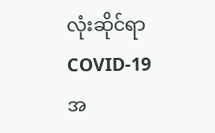လုံးဆိုင်ရာ COVID-19 အ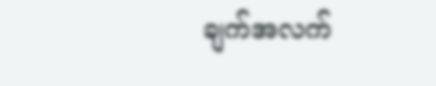ချက်အလက်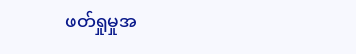ဖတ်ရှုမှုအ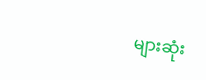များဆုံး